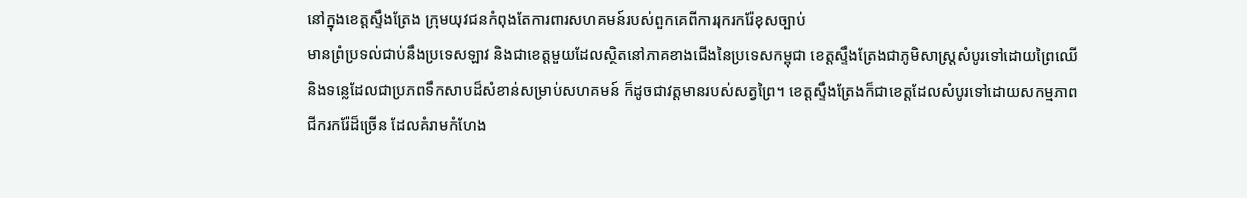នៅក្នុងខេត្តស្ទឹងត្រែង ក្រុមយុវជនកំពុងតែការពារសហគមន៍របស់ពួកគេពីការរុករករ៉ែខុសច្បាប់
មានព្រំប្រទល់ជាប់នឹងប្រទេសឡាវ និងជាខេត្តមួយដែលស្ថិតនៅភាគខាងជើងនៃប្រទេសកម្ពុជា ខេត្តស្ទឹងត្រែងជាភូមិសាស្ត្រសំបូរទៅដោយព្រៃឈើ និងទន្លេដែលជាប្រភពទឹកសាបដ៏សំខាន់សម្រាប់សហគមន៍ ក៏ដូចជាវត្តមានរបស់សត្វព្រៃ។ ខេត្តស្ទឹងត្រែងក៏ជាខេត្តដែលសំបូរទៅដោយសកម្មភាពជីករករ៉ែដ៏ច្រើន ដែលគំរាមកំហែង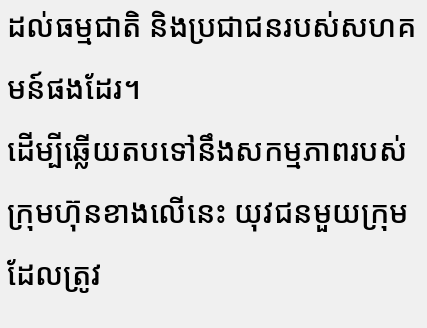ដល់ធម្មជាតិ និងប្រជាជនរបស់សហគមន៍ផងដែរ។
ដើម្បីឆ្លើយតបទៅនឹងសកម្មភាពរបស់ក្រុមហ៊ុនខាងលើនេះ យុវជនមួយក្រុមដែលត្រូវ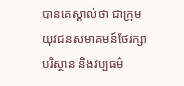បានគេស្គាល់ថា ជាក្រុមយុវជនសមាគមន៍ថែរក្សាបរិស្ថាន និងវប្បធម៌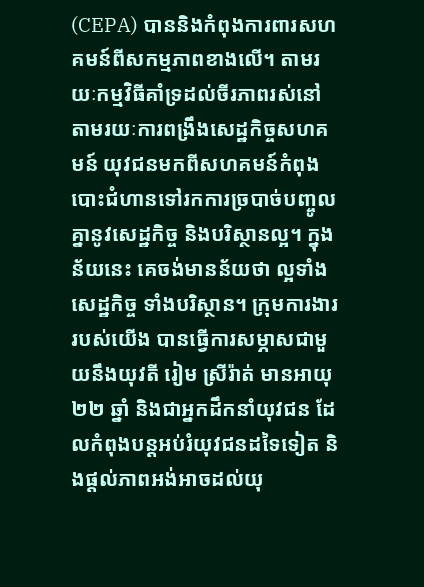(CEPA) បាននិងកំពុងការពារសហគមន៍ពីសកម្មភាពខាងលើ។ តាមរយៈកម្មវិធីគាំទ្រដល់ចីរភាពរស់នៅតាមរយៈការពង្រឹងសេដ្ឋកិច្ចសហគមន៍ យុវជនមកពីសហគមន៍កំពុងបោះជំហានទៅរកការច្របាច់បញ្ចូលគ្នានូវសេដ្ឋកិច្ច និងបរិស្ថានល្អ។ ក្នុងន័យនេះ គេចង់មានន័យថា ល្អទាំងសេដ្ឋកិច្ច ទាំងបរិស្ថាន។ ក្រុមការងាររបស់យើង បានធ្វើការសម្ភាសជាមួយនឹងយុវតី រៀម ស្រីរ៉ាត់ មានអាយុ ២២ ឆ្នាំ និងជាអ្នកដឹកនាំយុវជន ដែលកំពុងបន្តអប់រំយុវជនដទៃទៀត និងផ្តល់ភាពអង់អាចដល់យុ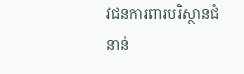វជនការពារបរិស្ថានជំនាន់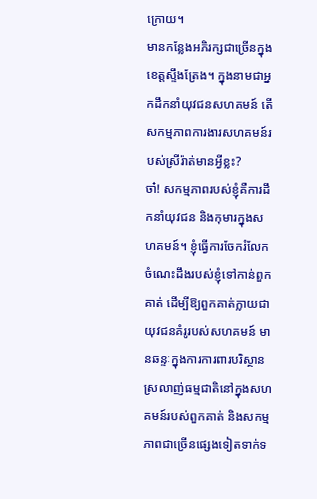ក្រោយ។
មានកន្លែងអភិរក្សជាច្រើនក្នុងខេត្តស្ទឹងត្រែង។ ក្នុងនាមជាអ្នកដឹកនាំយុវជនសហគមន៍ តើសកម្មភាពការងារសហគមន៍របស់ស្រីរ៉ាត់មានអ្វីខ្លះ?
ចា៎! សកម្មភាពរបស់ខ្ញុំគឺការដឹកនាំយុវជន និងកុមារក្នុងសហគមន៍។ ខ្ញុំធ្វើការចែករំលែកចំណេះដឹងរបស់ខ្ញុំទៅកាន់ពួកគាត់ ដើម្បីឱ្យពួកគាត់ក្លាយជាយុវជនគំរូរបស់សហគមន៍ មានឆន្ទៈក្នុងការការពារបរិស្ថាន ស្រលាញ់ធម្មជាតិនៅក្នុងសហគមន៍របស់ពួកគាត់ និងសកម្មភាពជាច្រើនផ្សេងទៀតទាក់ទ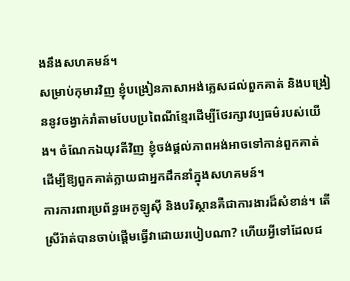ងនឹងសហគមន៍។
សម្រាប់កុមារវិញ ខ្ញុំបង្រៀនភាសាអង់គ្លេសដល់ពួកគាត់ និងបង្រៀននូវចង្វាក់រាំតាមបែបប្រពៃណីខ្មែរដើម្បីថែរក្សាវប្បធម៌របស់យើង។ ចំណែកឯយុវតីវិញ ខ្ញុំចង់ផ្តល់ភាពអង់អាចទៅកាន់ពួកគាត់ ដើម្បីឱ្យពួកគាត់ក្លាយជាអ្នកដឹកនាំក្នុងសហគមន៍។
ការការពារប្រព័ន្ធអេកូឡូស៊ី និងបរិស្ថានគឺជាការងារដ៏សំខាន់។ តើស្រីរ៉ាត់បានចាប់ផ្តើមធ្វើវាដោយរបៀបណា? ហើយអ្វីទៅដែលជ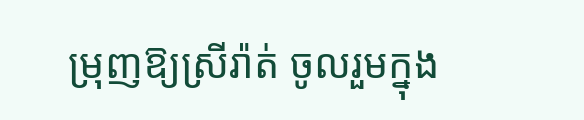ម្រុញឱ្យស្រីរ៉ាត់ ចូលរួមក្នុង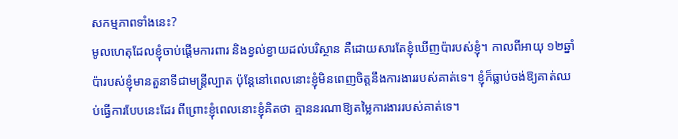សកម្មភាពទាំងនេះ?
មូលហេតុដែលខ្ញុំចាប់ផ្តើមការពារ និងខ្វល់ខ្វាយដល់បរិស្ថាន គឺដោយសារតែខ្ញុំឃើញប៉ារបស់ខ្ញុំ។ កាលពីអាយុ ១២ឆ្នាំ ប៉ារបស់ខ្ញុំមានតួនាទីជាមន្ត្រីល្បាត ប៉ុន្តែនៅពេលនោះខ្ញុំមិនពេញចិត្តនឹងការងាររបស់គាត់ទេ។ ខ្ញុំក៏ធ្លាប់ចង់ឱ្យគាត់ឈប់ធ្វើការបែបនេះដែរ ពីព្រោះខ្ញុំពេលនោះខ្ញុំគិតថា គ្មាននរណាឱ្យតម្លៃការងាររបស់គាត់ទេ។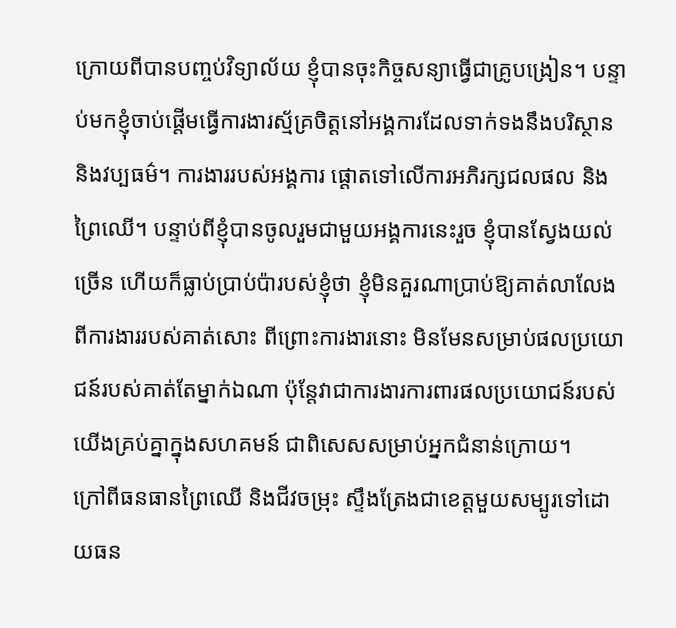ក្រោយពីបានបញ្ចប់វិទ្យាល័យ ខ្ញុំបានចុះកិច្ចសន្យាធ្វើជាគ្រូបង្រៀន។ បន្ទាប់មកខ្ញុំចាប់ផ្តើមធ្វើការងារស្ម័គ្រចិត្តនៅអង្គការដែលទាក់ទងនឹងបរិស្ថាន និងវប្បធម៌។ ការងាររបស់អង្គការ ផ្តោតទៅលើការអភិរក្សជលផល និងព្រៃឈើ។ បន្ទាប់ពីខ្ញុំបានចូលរួមជាមួយអង្គការនេះរួច ខ្ញុំបានស្វែងយល់ច្រើន ហើយក៏ធ្លាប់ប្រាប់ប៉ារបស់ខ្ញុំថា ខ្ញុំមិនគួរណាប្រាប់ឱ្យគាត់លាលែងពីការងាររបស់គាត់សោះ ពីព្រោះការងារនោះ មិនមែនសម្រាប់ផលប្រយោជន៍របស់គាត់តែម្នាក់ឯណា ប៉ុន្តែវាជាការងារការពារផលប្រយោជន៍របស់យើងគ្រប់គ្នាក្នុងសហគមន៍ ជាពិសេសសម្រាប់អ្នកជំនាន់ក្រោយ។
ក្រៅពីធនធានព្រៃឈើ និងជីវចម្រុះ ស្ទឹងត្រែងជាខេត្តមួយសម្បូរទៅដោយធន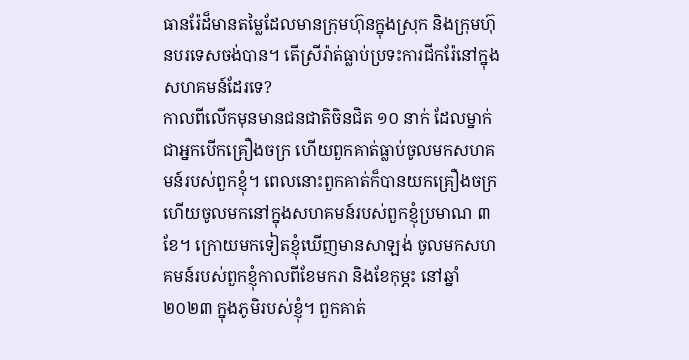ធានរ៉ែដ៏មានតម្លៃដែលមានក្រុមហ៊ុនក្នុងស្រុក និងក្រុមហ៊ុនបរទេសចង់បាន។ តើស្រីរ៉ាត់ធ្លាប់ប្រទះការជីករ៉ែនៅក្នុងសហគមន៍ដែរទេ?
កាលពីលើកមុនមានជនជាតិចិនជិត ១០ នាក់ ដែលម្នាក់ជាអ្នកបើកគ្រឿងចក្រ ហើយពួកគាត់ធ្លាប់ចូលមកសហគមន៍របស់ពួកខ្ញុំ។ ពេលនោះពួកគាត់ក៏បានយកគ្រឿងចក្រ ហើយចូលមកនៅក្នុងសហគមន៍របស់ពួកខ្ញុំប្រមាណ ៣ ខែ។ ក្រោយមកទៀតខ្ញុំឃើញមានសាឡង់ ចូលមកសហគមន៍របស់ពួកខ្ញុំកាលពីខែមករា និងខែកុម្ភះ នៅឆ្នាំ ២០២៣ ក្នុងភូមិរបស់ខ្ញុំ។ ពួកគាត់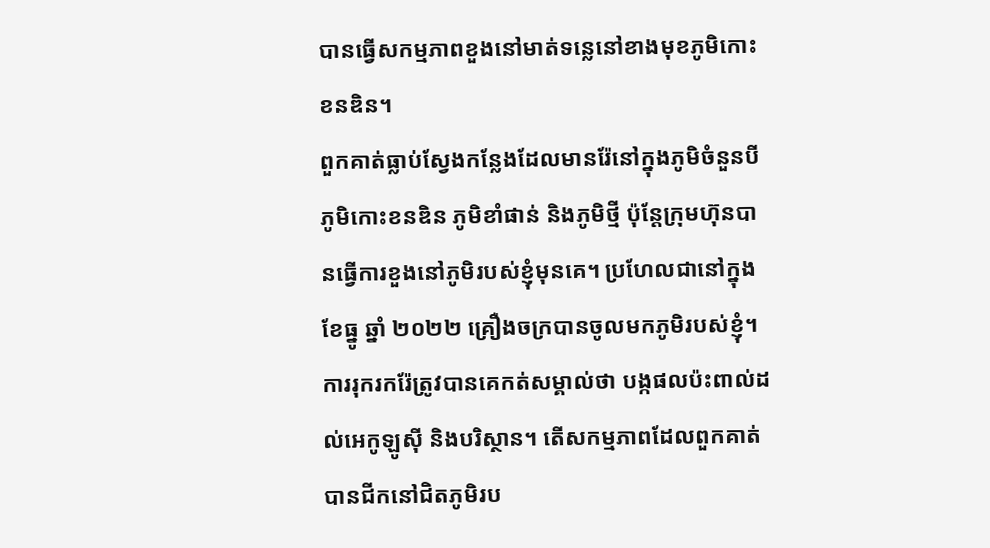បានធ្វើសកម្មភាពខួងនៅមាត់ទន្លេនៅខាងមុខភូមិកោះខនឌិន។
ពួកគាត់ធ្លាប់ស្វែងកន្លែងដែលមានរ៉ែនៅក្នុងភូមិចំនួនបី ភូមិកោះខនឌិន ភូមិខាំផាន់ និងភូមិថ្មី ប៉ុន្តែក្រុមហ៊ុនបានធ្វើការខួងនៅភូមិរបស់ខ្ញុំមុនគេ។ ប្រហែលជានៅក្នុងខែធ្នូ ឆ្នាំ ២០២២ គ្រឿងចក្របានចូលមកភូមិរបស់ខ្ញុំ។
ការរុករករ៉ែត្រូវបានគេកត់សម្គាល់ថា បង្កផលប៉ះពាល់ដល់អេកូឡូស៊ី និងបរិស្ថាន។ តើសកម្មភាពដែលពួកគាត់បានជីកនៅជិតភូមិរប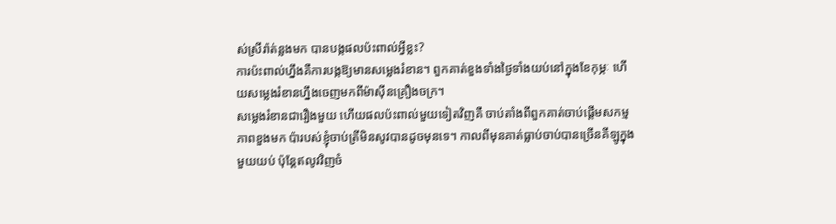ស់ស្រីរ៉ាត់ន្លងមក បានបង្កផលប៉ះពាល់អ្វីខ្លះ?
ការប៉ះពាល់ហ្នឹងគឺការបង្កឱ្យមានសម្លេងរំខាន។ ពួកគាត់ខួងទាំងថ្ងៃទាំងយប់នៅក្នុងខែកុម្ភៈ ហើយសម្លេងរំខានហ្នឹងចេញមកពីម៉ាស៊ីនគ្រឿងចក្រ។
សម្លេងរំខានជារឿងមួយ ហើយផលប៉ះពាល់មួយទៀតវិញគឺ ចាប់តាំងពីពួកគាត់ចាប់ផ្តើមសកម្មភាពខួងមក ប៉ារបស់ខ្ញុំចាប់ត្រីមិនសូវបានដូចមុនទេ។ កាលពីមុនគាត់ធ្លាប់ចាប់បានច្រើនគីឡូក្នុងមួយយប់ ប៉ុន្តែឥលូវវិញចំ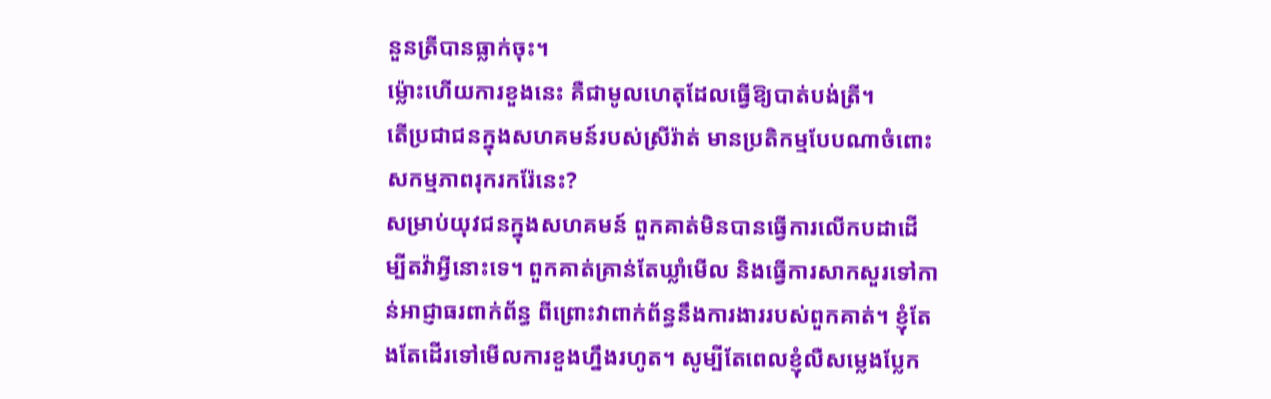នួនត្រីបានធ្លាក់ចុះ។
ម្ល៉ោះហើយការខួងនេះ គឺជាមូលហេតុដែលធ្វើឱ្យបាត់បង់ត្រី។
តើប្រជាជនក្នុងសហគមន៍របស់ស្រីរ៉ាត់ មានប្រតិកម្មបែបណាចំពោះសកម្មភាពរុករករ៉ែនេះ?
សម្រាប់យុវជនក្នុងសហគមន៍ ពួកគាត់មិនបានធ្វើការលើកបដាដើម្បីតវ៉ាអ្វីនោះទេ។ ពួកគាត់គ្រាន់តែឃ្លាំមើល និងធ្វើការសាកសួរទៅកាន់អាជ្ញាធរពាក់ព័ន្ធ ពីព្រោះវាពាក់ព័ន្ធនឹងការងាររបស់ពួកគាត់។ ខ្ញុំតែងតែដើរទៅមើលការខួងហ្នឹងរហូត។ សូម្បីតែពេលខ្ញុំលឺសម្លេងប្លែក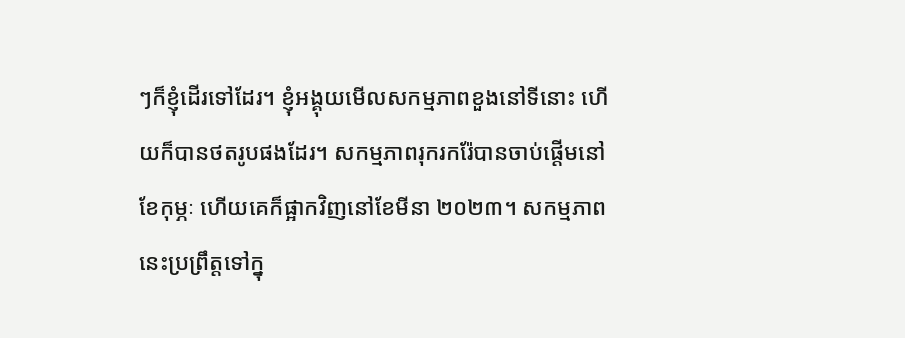ៗក៏ខ្ញុំដើរទៅដែរ។ ខ្ញុំអង្គុយមើលសកម្មភាពខួងនៅទីនោះ ហើយក៏បានថតរូបផងដែរ។ សកម្មភាពរុករករ៉ែបានចាប់ផ្តើមនៅខែកុម្ភៈ ហើយគេក៏ផ្អាកវិញនៅខែមីនា ២០២៣។ សកម្មភាពនេះប្រព្រឹត្តទៅក្នុ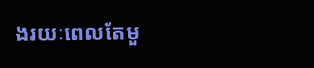ងរយៈពេលតែមួ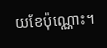យខែប៉ុណ្ណោះ។